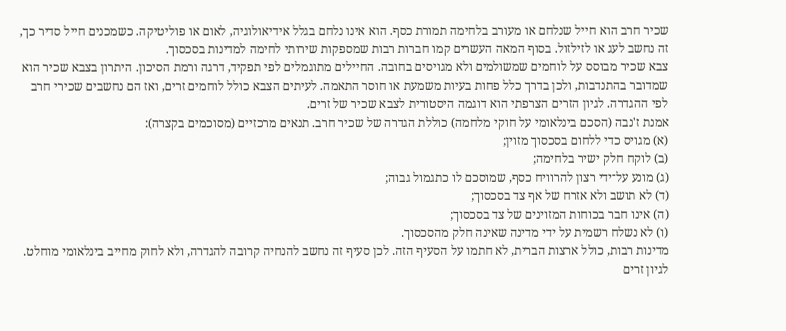שכיר חרב הוא חייל שנלחם או מעורב בלחימה תמורת כסף. הוא אינו נלחם בגלל אידיאולוגיה, לאום או פוליטיקה. כשמכנים חייל סדיר כך, זה נחשב לעג או לזילזול. בסוף המאה העשרים קמו חברות רבות שמספקות שירותי לחימה למדינות בסכסוך.
צבא שכיר מבוסס על לוחמים שמשולמים ולא מגויסים בחובה. החיילים מתוגמלים לפי תפקיד, דרגה ורמת הסיכון. היתרון בצבא שכיר הוא שמדובר בהתנדבות, ולכן בדרך כלל פחות בעיות משמעת או חוסר התאמה. לעיתים הצבא כולל לוחמים זרים, ואז הם נחשבים שכירי חרב לפי ההגדרה. לגיון הזרים הצרפתי הוא דוגמה היסטורית לצבא שכיר של זרים.
אמנת ז'נבה (הסכם בינלאומי על חוקי מלחמה) כוללת הגדרה של שכיר חרב. תנאים מרכזיים (מסוכמים בקצרה):
(א) מגויס כדי ללחום בסכסוך מזוין;
(ב) לוקח חלק ישיר בלחימה;
(ג) מונע על־ידי רצון להרוויח כסף, שמוסכם לו כתגמול גבוה;
(ד) לא תושב ולא אזרח של אף צד בסכסוך;
(ה) אינו חבר בכוחות המזוינים של צד בסכסוך;
(ו) לא נשלח רשמית על ידי מדינה שאינה חלק מהסכסוך.
מדינות רבות, כולל ארצות הברית, לא חתמו על הסעיף הזה. לכן סעיף זה נחשב להנחיה קרובה להגדרה, ולא לחוק מחייב בינלאומי מוחלט.
לגיון זרים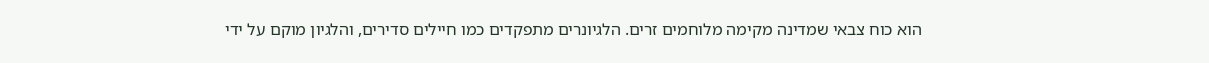הוא כוח צבאי שמדינה מקימה מלוחמים זרים. הלגיונרים מתפקדים כמו חיילים סדירים, והלגיון מוקם על ידי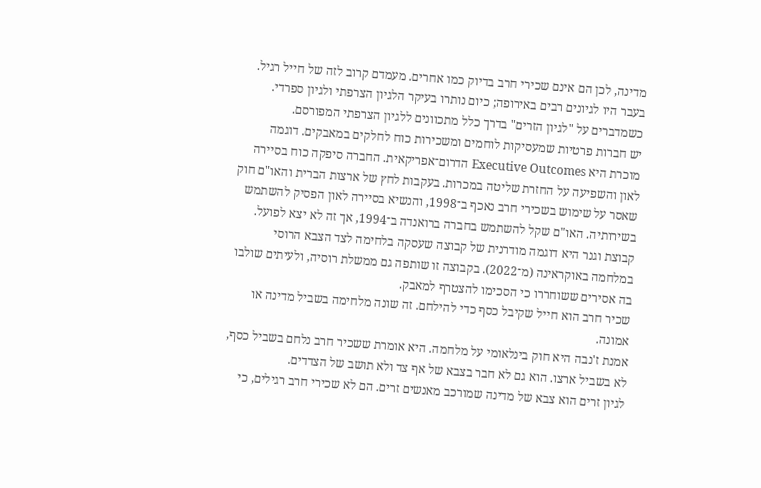מדינה, לכן הם אינם שכירי חרב בדיוק כמו אחרים. מעמדם קרוב לזה של חייל רגיל. בעבר היו לגיונים רבים באירופה; כיום נותרו בעיקר הלגיון הצרפתי ולגיון ספרדי. כשמדברים על "לגיון הזרים" בדרך כלל מתכוונים ללגיון הצרפתי המפורסם.
יש חברות פרטיות שמעסיקות לוחמים ומשכירות כוח לחלקים במאבקים. דוגמה מוכרת היא Executive Outcomes הדרום־אפריקאית. החברה סיפקה כוח בסיירה לאון והשפיעה על החזרת שליטה במכרות. בעקבות לחץ של ארצות הברית והאו"ם חוק שאסר על שימוש בשכירי חרב נאכף ב־1998, והנשיא בסיירה לאון הפסיק להשתמש בשירותיה. האו"ם שקל להשתמש בחברה ברואנדה ב־1994, אך זה לא יצא לפועל.
קבוצת וגנר היא דוגמה מודרנית של קבוצה שעסקה בלחימה לצד הצבא הרוסי במלחמה באוקראינה (מ־2022). בקבוצה זו שותפה גם ממשלת רוסיה, ולעיתים שולבו בה אסירים ששוחררו כי הסכימו להצטרף למאבק.
שכיר חרב הוא חייל שקיבל כסף כדי להילחם. זה שונה מלחימה בשביל מדינה או אמונה.
אמנת ז'נבה היא חוק בינלאומי על מלחמה. היא אומרת ששכיר חרב נלחם בשביל כסף, לא בשביל ארצו. הוא גם לא חבר בצבא של אף צד ולא תושב של הצדדים.
לגיון זרים הוא צבא של מדינה שמורכב מאנשים זרים. הם לא שכירי חרב רגילים, כי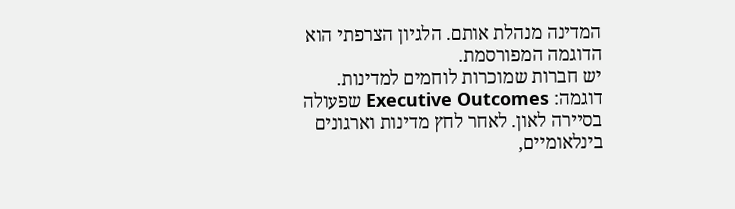המדינה מנהלת אותם. הלגיון הצרפתי הוא הדוגמה המפורסמת.
יש חברות שמוכרות לוחמים למדינות. דוגמה: Executive Outcomes שפעולה בסיירה לאון. לאחר לחץ מדינות וארגונים בינלאומיים,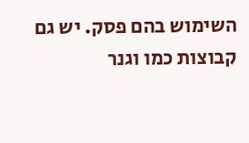השימוש בהם פסק. יש גם קבוצות כמו וגנר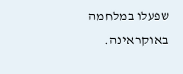שפעלו במלחמה באוקראינה.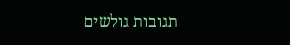תגובות גולשים